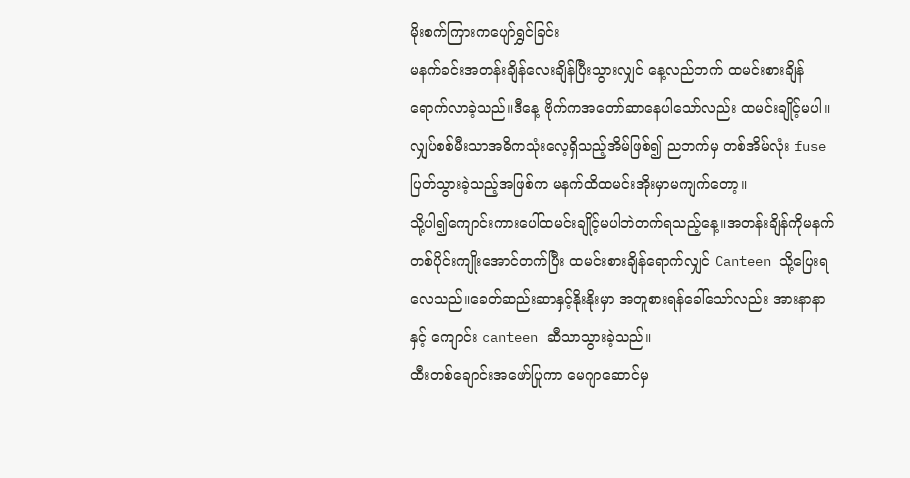မိုးစက်ကြားကပျော်ရွှင်ခြင်း
မနက်ခင်းအတန်းချိန်လေးချိန်ပြီးသွားလျှင် နေ့လည်ဘက် ထမင်းစားချိန်ရောက်လာခဲ့သည်။ဒီနေ့ ဗိုက်ကအတော်ဆာနေပါသော်လည်း ထမင်းချိုင့်မပါ။လျှပ်စစ်မီးသာအဓိကသုံးလေ့ရှိသည့်အိမ်ဖြစ်၍ ညဘက်မှ တစ်အိမ်လုံး fuse ပြတ်သွားခဲ့သည့်အဖြစ်က မနက်ထိထမင်းအိုးမှာမကျက်တော့။
သို့ပါ၍ကျောင်းကားပေါ်ထမင်းချိုင့်မပါဘဲတက်ရသည့်နေ့။အတန်းချိန်ကိုမနက်တစ်ပိုင်းကျိုးအောင်တက်ပြီး ထမင်းစားချိန်ရောက်လျှင် Canteen သို့ပြေးရလေသည်။ခေတ်ဆည်းဆာနှင့်နိုးနိုးမှာ အတူစားရန်ခေါ်သော်လည်း အားနာနာနှင့် ကျောင်း canteen ဆီသာသွားခဲ့သည်။
ထီးတစ်ချောင်းအဖော်ပြုကာ မေဂျာဆောင်မှ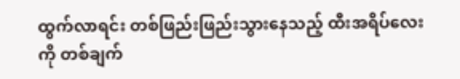ထွက်လာရင်း တစ်ဖြည်းဖြည်းသွားနေသည့် ထီးအရိပ်လေးကို တစ်ချက်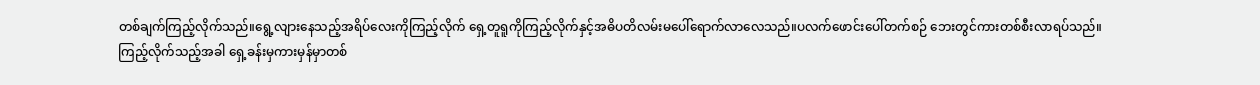တစ်ချက်ကြည့်လိုက်သည်။ရွေ့လျားနေသည့်အရိပ်လေးကိုကြည့်လိုက် ရှေ့တူရူကိုကြည့်လိုက်နှင့်အဓိပတိလမ်းမပေါ်ရောက်လာလေသည်။ပလက်ဖောင်းပေါ်တက်စဉ် ဘေးတွင်ကားတစ်စီးလာရပ်သည်။
ကြည့်လိုက်သည့်အခါ ရှေ့ခန်းမှကားမှန်မှာတစ်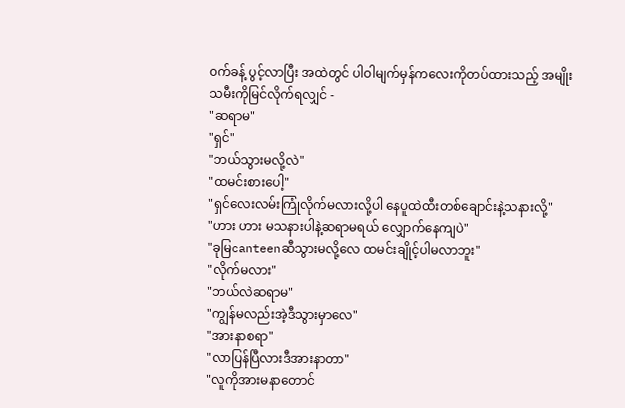၀က်ခန့် ပွင့်လာပြီး အထဲတွင် ပါဝါမျက်မှန်ကလေးကိုတပ်ထားသည့် အမျိုးသမီးကိုမြင်လိုက်ရလျှင် -
"ဆရာမ"
"ရှင်"
"ဘယ်သွားမလို့လဲ"
"ထမင်းစားပေါ့"
"ရှင်လေးလမ်းကြုံလိုက်မလားလို့ပါ နေပူထဲထီးတစ်ချောင်းနဲ့သနားလို့"
"ဟား ဟား မသနားပါနဲ့ဆရာမရယ် လျှောက်နေကျပဲ"
"ခုမြcanteenဆီသွားမလို့လေ ထမင်းချိုင့်ပါမလာဘူး"
"လိုက်မလား"
"ဘယ်လဲဆရာမ"
"ကျွန်မလည်းအဲ့ဒီသွားမှာလေ"
"အားနာစရာ"
"လာပြန်ပြီလားဒီအားနာတာ"
"လူကိုအားမနာတောင်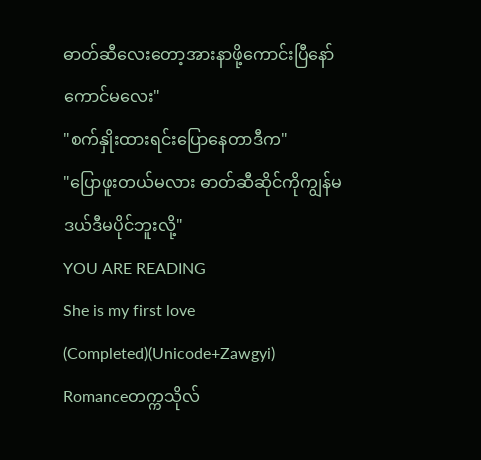ဓာတ်ဆီလေးတော့အားနာဖို့ကောင်းပြီနော်ကောင်မလေး"
"စက်နှိုးထားရင်းပြောနေတာဒီက"
"ပြောဖူးတယ်မလား ဓာတ်ဆီဆိုင်ကိုကျွန်မဒယ်ဒီမပိုင်ဘူးလို့"
YOU ARE READING
She is my first love (Completed)(Unicode+Zawgyi)
Romanceတက္ကသိုလ်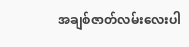အချစ်ဇာတ်လမ်းလေးပါ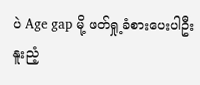ပဲ Age gap မို့ ဖတ်ရှု့ခံစားပေးပါဦး နူးညံ့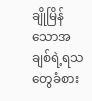ချိုမြိန်သောအချစ်ရဲ့ရသတွေခံစား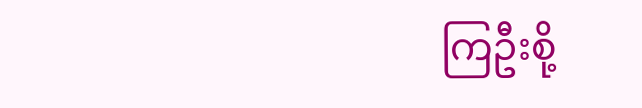ကြဦးစို့